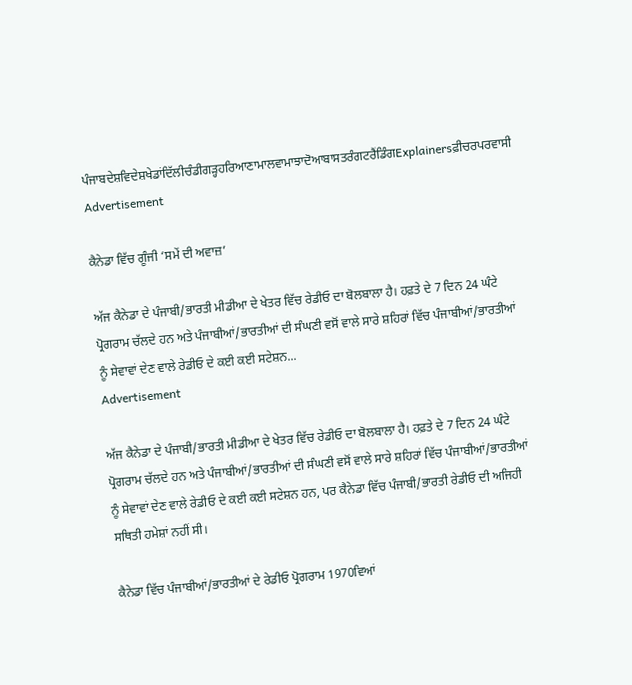ਪੰਜਾਬਦੇਸ਼ਵਿਦੇਸ਼ਖੇਡਾਂਦਿੱਲੀਚੰਡੀਗੜ੍ਹਹਰਿਆਣਾਮਾਲਵਾਮਾਝਾਦੋਆਬਾਸਤਰੰਗਟਰੈਂਡਿੰਗExplainersਫ਼ੀਚਰਪਰਵਾਸੀ
Advertisement

ਕੈਨੇਡਾ ਵਿੱਚ ਗੂੰਜੀ ‘ਸਮੇਂ ਦੀ ਅਵਾਜ਼’

ਅੱਜ ਕੈਨੇਡਾ ਦੇ ਪੰਜਾਬੀ/ਭਾਰਤੀ ਮੀਡੀਆ ਦੇ ਖੇਤਰ ਵਿੱਚ ਰੇਡੀਓ ਦਾ ਬੋਲਬਾਲਾ ਹੈ। ਹਫ਼ਤੇ ਦੇ 7 ਦਿਨ 24 ਘੰਟੇ ਪ੍ਰੋਗਰਾਮ ਚੱਲਦੇ ਹਨ ਅਤੇ ਪੰਜਾਬੀਆਂ/ਭਾਰਤੀਆਂ ਦੀ ਸੰਘਣੀ ਵਸੋਂ ਵਾਲੇ ਸਾਰੇ ਸ਼ਹਿਰਾਂ ਵਿੱਚ ਪੰਜਾਬੀਆਂ/ਭਾਰਤੀਆਂ ਨੂੰ ਸੇਵਾਵਾਂ ਦੇਣ ਵਾਲੇ ਰੇਡੀਓ ਦੇ ਕਈ ਕਈ ਸਟੇਸ਼ਨ...
Advertisement

ਅੱਜ ਕੈਨੇਡਾ ਦੇ ਪੰਜਾਬੀ/ਭਾਰਤੀ ਮੀਡੀਆ ਦੇ ਖੇਤਰ ਵਿੱਚ ਰੇਡੀਓ ਦਾ ਬੋਲਬਾਲਾ ਹੈ। ਹਫ਼ਤੇ ਦੇ 7 ਦਿਨ 24 ਘੰਟੇ ਪ੍ਰੋਗਰਾਮ ਚੱਲਦੇ ਹਨ ਅਤੇ ਪੰਜਾਬੀਆਂ/ਭਾਰਤੀਆਂ ਦੀ ਸੰਘਣੀ ਵਸੋਂ ਵਾਲੇ ਸਾਰੇ ਸ਼ਹਿਰਾਂ ਵਿੱਚ ਪੰਜਾਬੀਆਂ/ਭਾਰਤੀਆਂ ਨੂੰ ਸੇਵਾਵਾਂ ਦੇਣ ਵਾਲੇ ਰੇਡੀਓ ਦੇ ਕਈ ਕਈ ਸਟੇਸ਼ਨ ਹਨ, ਪਰ ਕੈਨੇਡਾ ਵਿੱਚ ਪੰਜਾਬੀ/ਭਾਰਤੀ ਰੇਡੀਓ ਦੀ ਅਜਿਹੀ ਸਥਿਤੀ ਹਮੇਸ਼ਾਂ ਨਹੀਂ ਸੀ।

ਕੈਨੇਡਾ ਵਿੱਚ ਪੰਜਾਬੀਆਂ/ਭਾਰਤੀਆਂ ਦੇ ਰੇਡੀਓ ਪ੍ਰੋਗਰਾਮ 1970ਵਿਆਂ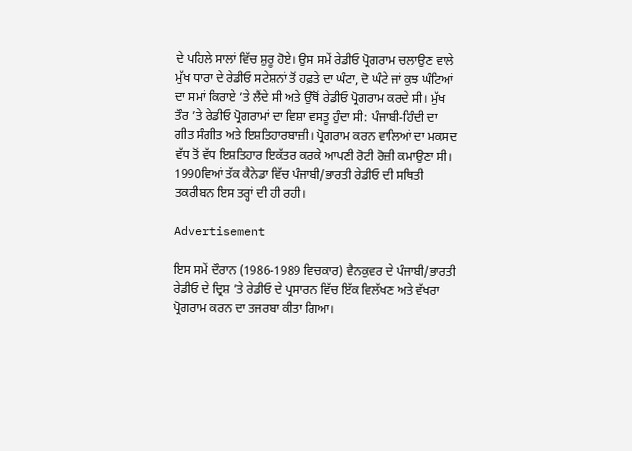ਦੇ ਪਹਿਲੇ ਸਾਲਾਂ ਵਿੱਚ ਸ਼ੁਰੂ ਹੋਏ। ਉਸ ਸਮੇਂ ਰੇਡੀਓ ਪ੍ਰੋਗਰਾਮ ਚਲਾਉਣ ਵਾਲੇ ਮੁੱਖ ਧਾਰਾ ਦੇ ਰੇਡੀਓ ਸਟੇਸ਼ਨਾਂ ਤੋਂ ਹਫ਼ਤੇ ਦਾ ਘੰਟਾ, ਦੋ ਘੰਟੇ ਜਾਂ ਕੁਝ ਘੰਟਿਆਂ ਦਾ ਸਮਾਂ ਕਿਰਾਏ ’ਤੇ ਲੈਂਦੇ ਸੀ ਅਤੇ ਉੱਥੋਂ ਰੇਡੀਓ ਪ੍ਰੋਗਰਾਮ ਕਰਦੇ ਸੀ। ਮੁੱਖ ਤੌਰ ’ਤੇ ਰੇਡੀਓ ਪ੍ਰੋਗਰਾਮਾਂ ਦਾ ਵਿਸ਼ਾ ਵਸਤੂ ਹੁੰਦਾ ਸੀ: ਪੰਜਾਬੀ-ਹਿੰਦੀ ਦਾ ਗੀਤ ਸੰਗੀਤ ਅਤੇ ਇਸ਼ਤਿਹਾਰਬਾਜ਼ੀ। ਪ੍ਰੋਗਰਾਮ ਕਰਨ ਵਾਲਿਆਂ ਦਾ ਮਕਸਦ ਵੱਧ ਤੋਂ ਵੱਧ ਇਸ਼ਤਿਹਾਰ ਇਕੱਤਰ ਕਰਕੇ ਆਪਣੀ ਰੋਟੀ ਰੋਜ਼ੀ ਕਮਾਉਣਾ ਸੀ। 1990ਵਿਆਂ ਤੱਕ ਕੈਨੇਡਾ ਵਿੱਚ ਪੰਜਾਬੀ/ਭਾਰਤੀ ਰੇਡੀਓ ਦੀ ਸਥਿਤੀ ਤਕਰੀਬਨ ਇਸ ਤਰ੍ਹਾਂ ਦੀ ਹੀ ਰਹੀ।

Advertisement

ਇਸ ਸਮੇਂ ਦੌਰਾਨ (1986-1989 ਵਿਚਕਾਰ) ਵੈਨਕੁਵਰ ਦੇ ਪੰਜਾਬੀ/ਭਾਰਤੀ ਰੇਡੀਓ ਦੇ ਦ੍ਰਿਸ਼ ’ਤੇ ਰੇਡੀਓ ਦੇ ਪ੍ਰਸਾਰਨ ਵਿੱਚ ਇੱਕ ਵਿਲੱਖਣ ਅਤੇ ਵੱਖਰਾ ਪ੍ਰੋਗਰਾਮ ਕਰਨ ਦਾ ਤਜਰਬਾ ਕੀਤਾ ਗਿਆ।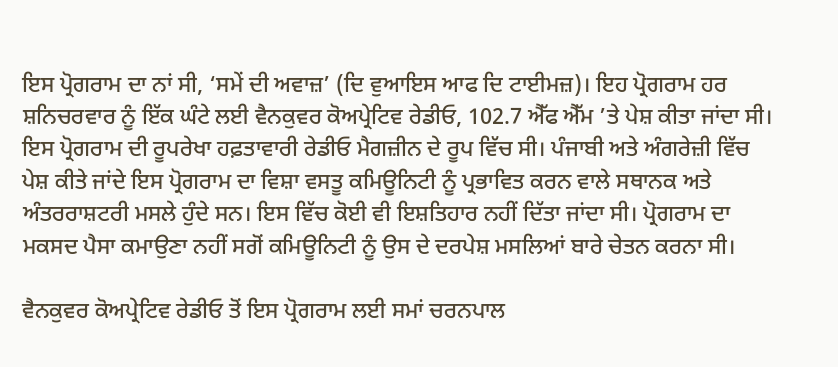ਇਸ ਪ੍ਰੋਗਰਾਮ ਦਾ ਨਾਂ ਸੀ, ‘ਸਮੇਂ ਦੀ ਅਵਾਜ਼’ (ਦਿ ਵੁਆਇਸ ਆਫ ਦਿ ਟਾਈਮਜ਼)। ਇਹ ਪ੍ਰੋਗਰਾਮ ਹਰ ਸ਼ਨਿਚਰਵਾਰ ਨੂੰ ਇੱਕ ਘੰਟੇ ਲਈ ਵੈਨਕੁਵਰ ਕੋਅਪ੍ਰੇਟਿਵ ਰੇਡੀਓ, 102.7 ਐੱਫ ਐੱਮ ’ਤੇ ਪੇਸ਼ ਕੀਤਾ ਜਾਂਦਾ ਸੀ। ਇਸ ਪ੍ਰੋਗਰਾਮ ਦੀ ਰੂਪਰੇਖਾ ਹਫ਼ਤਾਵਾਰੀ ਰੇਡੀਓ ਮੈਗਜ਼ੀਨ ਦੇ ਰੂਪ ਵਿੱਚ ਸੀ। ਪੰਜਾਬੀ ਅਤੇ ਅੰਗਰੇਜ਼ੀ ਵਿੱਚ ਪੇਸ਼ ਕੀਤੇ ਜਾਂਦੇ ਇਸ ਪ੍ਰੋਗਰਾਮ ਦਾ ਵਿਸ਼ਾ ਵਸਤੂ ਕਮਿਊਨਿਟੀ ਨੂੰ ਪ੍ਰਭਾਵਿਤ ਕਰਨ ਵਾਲੇ ਸਥਾਨਕ ਅਤੇ ਅੰਤਰਰਾਸ਼ਟਰੀ ਮਸਲੇ ਹੁੰਦੇ ਸਨ। ਇਸ ਵਿੱਚ ਕੋਈ ਵੀ ਇਸ਼ਤਿਹਾਰ ਨਹੀਂ ਦਿੱਤਾ ਜਾਂਦਾ ਸੀ। ਪ੍ਰੋਗਰਾਮ ਦਾ ਮਕਸਦ ਪੈਸਾ ਕਮਾਉਣਾ ਨਹੀਂ ਸਗੋਂ ਕਮਿਊਨਿਟੀ ਨੂੰ ਉਸ ਦੇ ਦਰਪੇਸ਼ ਮਸਲਿਆਂ ਬਾਰੇ ਚੇਤਨ ਕਰਨਾ ਸੀ।

ਵੈਨਕੁਵਰ ਕੋਅਪ੍ਰੇਟਿਵ ਰੇਡੀਓ ਤੋਂ ਇਸ ਪ੍ਰੋਗਰਾਮ ਲਈ ਸਮਾਂ ਚਰਨਪਾਲ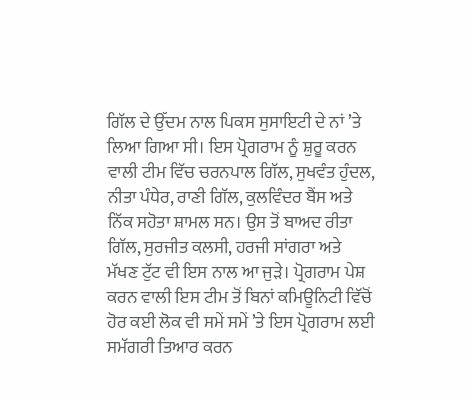ਗਿੱਲ ਦੇ ਉੱਦਮ ਨਾਲ ਪਿਕਸ ਸੁਸਾਇਟੀ ਦੇ ਨਾਂ ’ਤੇ ਲਿਆ ਗਿਆ ਸੀ। ਇਸ ਪ੍ਰੋਗਰਾਮ ਨੂੰ ਸ਼ੁਰੂ ਕਰਨ ਵਾਲੀ ਟੀਮ ਵਿੱਚ ਚਰਨਪਾਲ ਗਿੱਲ, ਸੁਖਵੰਤ ਹੁੰਦਲ, ਨੀਤਾ ਪੰਧੇਰ, ਰਾਣੀ ਗਿੱਲ, ਕੁਲਵਿੰਦਰ ਬੈਂਸ ਅਤੇ ਨਿੱਕ ਸਹੋਤਾ ਸ਼ਾਮਲ ਸਨ। ਉਸ ਤੋਂ ਬਾਅਦ ਰੀਤਾ ਗਿੱਲ, ਸੁਰਜੀਤ ਕਲਸੀ, ਹਰਜੀ ਸਾਂਗਰਾ ਅਤੇ ਮੱਖਣ ਟੁੱਟ ਵੀ ਇਸ ਨਾਲ ਆ ਜੁੜੇ। ਪ੍ਰੋਗਰਾਮ ਪੇਸ਼ ਕਰਨ ਵਾਲੀ ਇਸ ਟੀਮ ਤੋਂ ਬਿਨਾਂ ਕਮਿਊਨਿਟੀ ਵਿੱਚੋਂ ਹੋਰ ਕਈ ਲੋਕ ਵੀ ਸਮੇਂ ਸਮੇਂ ’ਤੇ ਇਸ ਪ੍ਰੋਗਰਾਮ ਲਈ ਸਮੱਗਰੀ ਤਿਆਰ ਕਰਨ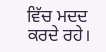ਵਿੱਚ ਮਦਦ ਕਰਦੇ ਰਹੇ।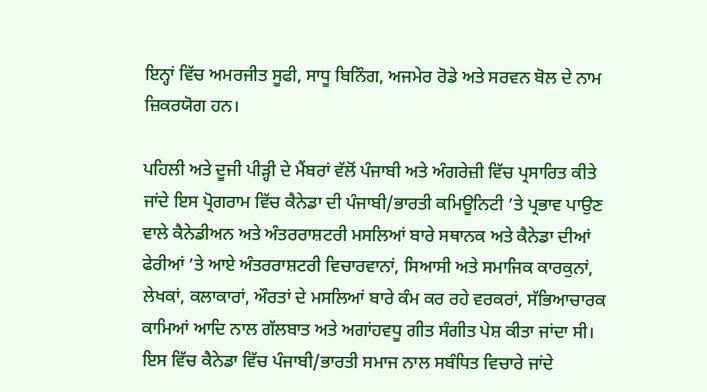ਇਨ੍ਹਾਂ ਵਿੱਚ ਅਮਰਜੀਤ ਸੂਫੀ, ਸਾਧੂ ਬਿਨਿੰਗ, ਅਜਮੇਰ ਰੋਡੇ ਅਤੇ ਸਰਵਨ ਬੋਲ ਦੇ ਨਾਮ ਜ਼ਿਕਰਯੋਗ ਹਨ।

ਪਹਿਲੀ ਅਤੇ ਦੂਜੀ ਪੀੜ੍ਹੀ ਦੇ ਮੈਂਬਰਾਂ ਵੱਲੋਂ ਪੰਜਾਬੀ ਅਤੇ ਅੰਗਰੇਜ਼ੀ ਵਿੱਚ ਪ੍ਰਸਾਰਿਤ ਕੀਤੇ ਜਾਂਦੇ ਇਸ ਪ੍ਰੋਗਰਾਮ ਵਿੱਚ ਕੈਨੇਡਾ ਦੀ ਪੰਜਾਬੀ/ਭਾਰਤੀ ਕਮਿਊਨਿਟੀ ’ਤੇ ਪ੍ਰਭਾਵ ਪਾਉਣ ਵਾਲੇ ਕੈਨੇਡੀਅਨ ਅਤੇ ਅੰਤਰਰਾਸ਼ਟਰੀ ਮਸਲਿਆਂ ਬਾਰੇ ਸਥਾਨਕ ਅਤੇ ਕੈਨੇਡਾ ਦੀਆਂ ਫੇਰੀਆਂ ’ਤੇ ਆਏ ਅੰਤਰਰਾਸ਼ਟਰੀ ਵਿਚਾਰਵਾਨਾਂ, ਸਿਆਸੀ ਅਤੇ ਸਮਾਜਿਕ ਕਾਰਕੁਨਾਂ, ਲੇਖਕਾਂ, ਕਲਾਕਾਰਾਂ, ਔਰਤਾਂ ਦੇ ਮਸਲਿਆਂ ਬਾਰੇ ਕੰਮ ਕਰ ਰਹੇ ਵਰਕਰਾਂ, ਸੱਭਿਆਚਾਰਕ ਕਾਮਿਆਂ ਆਦਿ ਨਾਲ ਗੱਲਬਾਤ ਅਤੇ ਅਗਾਂਹਵਧੂ ਗੀਤ ਸੰਗੀਤ ਪੇਸ਼ ਕੀਤਾ ਜਾਂਦਾ ਸੀ। ਇਸ ਵਿੱਚ ਕੈਨੇਡਾ ਵਿੱਚ ਪੰਜਾਬੀ/ਭਾਰਤੀ ਸਮਾਜ ਨਾਲ ਸਬੰਧਿਤ ਵਿਚਾਰੇ ਜਾਂਦੇ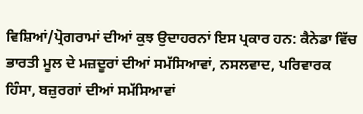ਵਿਸ਼ਿਆਂ/ਪ੍ਰੋਗਰਾਮਾਂ ਦੀਆਂ ਕੁਝ ਉਦਾਹਰਨਾਂ ਇਸ ਪ੍ਰਕਾਰ ਹਨ: ਕੈਨੇਡਾ ਵਿੱਚ ਭਾਰਤੀ ਮੂਲ ਦੇ ਮਜ਼ਦੂਰਾਂ ਦੀਆਂ ਸਮੱਸਿਆਵਾਂ, ਨਸਲਵਾਦ, ਪਰਿਵਾਰਕ ਹਿੰਸਾ, ਬਜ਼ੁਰਗਾਂ ਦੀਆਂ ਸਮੱਸਿਆਵਾਂ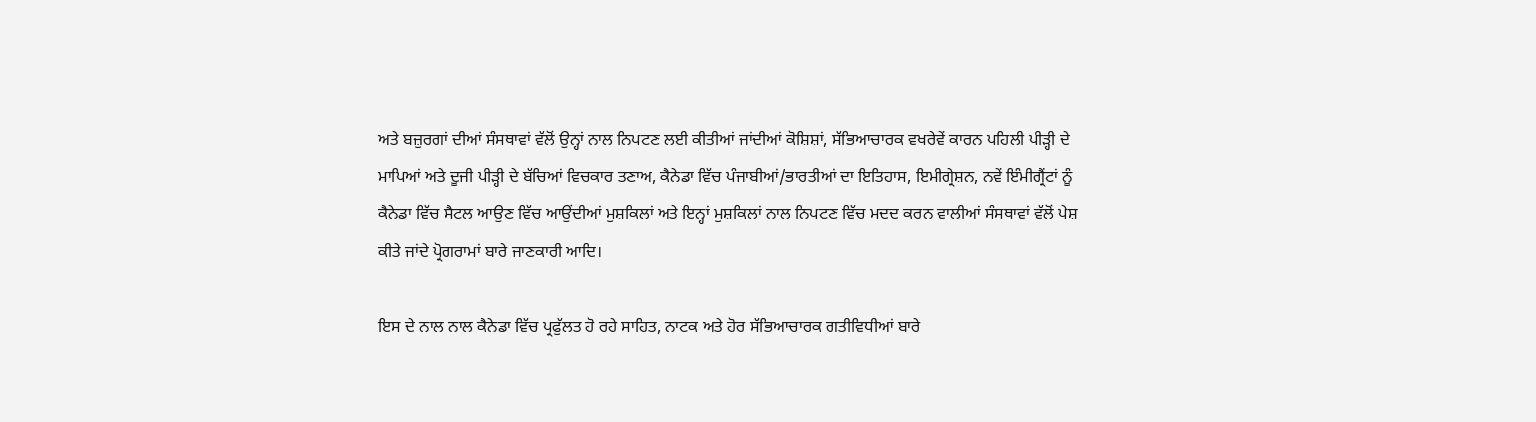ਅਤੇ ਬਜ਼ੁਰਗਾਂ ਦੀਆਂ ਸੰਸਥਾਵਾਂ ਵੱਲੋਂ ਉਨ੍ਹਾਂ ਨਾਲ ਨਿਪਟਣ ਲਈ ਕੀਤੀਆਂ ਜਾਂਦੀਆਂ ਕੋਸ਼ਿਸ਼ਾਂ, ਸੱਭਿਆਚਾਰਕ ਵਖਰੇਵੇਂ ਕਾਰਨ ਪਹਿਲੀ ਪੀੜ੍ਹੀ ਦੇ ਮਾਪਿਆਂ ਅਤੇ ਦੂਜੀ ਪੀੜ੍ਹੀ ਦੇ ਬੱਚਿਆਂ ਵਿਚਕਾਰ ਤਣਾਅ, ਕੈਨੇਡਾ ਵਿੱਚ ਪੰਜਾਬੀਆਂ/ਭਾਰਤੀਆਂ ਦਾ ਇਤਿਹਾਸ, ਇਮੀਗ੍ਰੇਸ਼ਨ, ਨਵੇਂ ਇੰਮੀਗ੍ਰੈਂਟਾਂ ਨੂੰ ਕੈਨੇਡਾ ਵਿੱਚ ਸੈਟਲ ਆਉਣ ਵਿੱਚ ਆਉਂਦੀਆਂ ਮੁਸ਼ਕਿਲਾਂ ਅਤੇ ਇਨ੍ਹਾਂ ਮੁਸ਼ਕਿਲਾਂ ਨਾਲ ਨਿਪਟਣ ਵਿੱਚ ਮਦਦ ਕਰਨ ਵਾਲੀਆਂ ਸੰਸਥਾਵਾਂ ਵੱਲੋਂ ਪੇਸ਼ ਕੀਤੇ ਜਾਂਦੇ ਪ੍ਰੋਗਰਾਮਾਂ ਬਾਰੇ ਜਾਣਕਾਰੀ ਆਦਿ।

ਇਸ ਦੇ ਨਾਲ ਨਾਲ ਕੈਨੇਡਾ ਵਿੱਚ ਪ੍ਰਫੁੱਲਤ ਹੋ ਰਹੇ ਸਾਹਿਤ, ਨਾਟਕ ਅਤੇ ਹੋਰ ਸੱਭਿਆਚਾਰਕ ਗਤੀਵਿਧੀਆਂ ਬਾਰੇ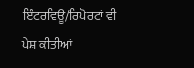ਇੰਟਰਵਿਊ/ਰਿਪੋਰਟਾਂ ਵੀ ਪੇਸ਼ ਕੀਤੀਆਂ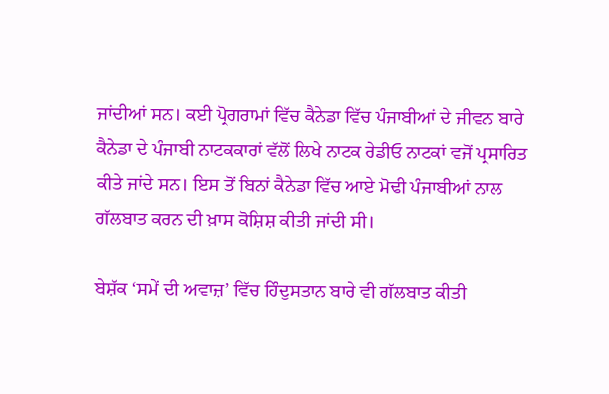ਜਾਂਦੀਆਂ ਸਨ। ਕਈ ਪ੍ਰੋਗਰਾਮਾਂ ਵਿੱਚ ਕੈਨੇਡਾ ਵਿੱਚ ਪੰਜਾਬੀਆਂ ਦੇ ਜੀਵਨ ਬਾਰੇ ਕੈਨੇਡਾ ਦੇ ਪੰਜਾਬੀ ਨਾਟਕਕਾਰਾਂ ਵੱਲੋਂ ਲਿਖੇ ਨਾਟਕ ਰੇਡੀਓ ਨਾਟਕਾਂ ਵਜੋਂ ਪ੍ਰਸਾਰਿਤ ਕੀਤੇ ਜਾਂਦੇ ਸਨ। ਇਸ ਤੋਂ ਬਿਨਾਂ ਕੈਨੇਡਾ ਵਿੱਚ ਆਏ ਮੋਢੀ ਪੰਜਾਬੀਆਂ ਨਾਲ ਗੱਲਬਾਤ ਕਰਨ ਦੀ ਖ਼ਾਸ ਕੋਸ਼ਿਸ਼ ਕੀਤੀ ਜਾਂਦੀ ਸੀ।

ਬੇਸ਼ੱਕ ‘ਸਮੇਂ ਦੀ ਅਵਾਜ਼’ ਵਿੱਚ ਹਿੰਦੁਸਤਾਨ ਬਾਰੇ ਵੀ ਗੱਲਬਾਤ ਕੀਤੀ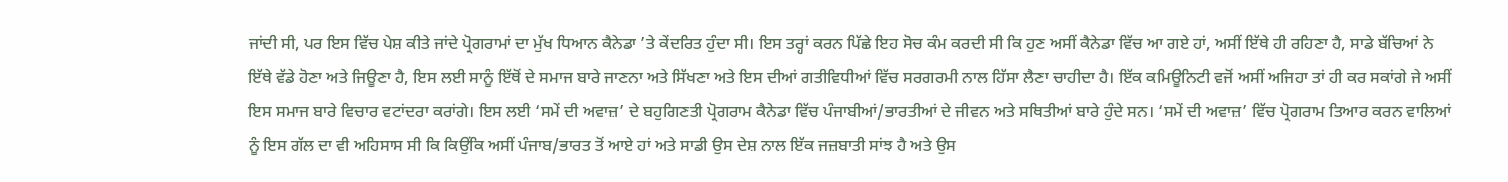ਜਾਂਦੀ ਸੀ, ਪਰ ਇਸ ਵਿੱਚ ਪੇਸ਼ ਕੀਤੇ ਜਾਂਦੇ ਪ੍ਰੋਗਰਾਮਾਂ ਦਾ ਮੁੱਖ ਧਿਆਨ ਕੈਨੇਡਾ ’ਤੇ ਕੇਂਦਰਿਤ ਹੁੰਦਾ ਸੀ। ਇਸ ਤਰ੍ਹਾਂ ਕਰਨ ਪਿੱਛੇ ਇਹ ਸੋਚ ਕੰਮ ਕਰਦੀ ਸੀ ਕਿ ਹੁਣ ਅਸੀਂ ਕੈਨੇਡਾ ਵਿੱਚ ਆ ਗਏ ਹਾਂ, ਅਸੀਂ ਇੱਥੇ ਹੀ ਰਹਿਣਾ ਹੈ, ਸਾਡੇ ਬੱਚਿਆਂ ਨੇ ਇੱਥੇ ਵੱਡੇ ਹੋਣਾ ਅਤੇ ਜਿਊਣਾ ਹੈ, ਇਸ ਲਈ ਸਾਨੂੰ ਇੱਥੋਂ ਦੇ ਸਮਾਜ ਬਾਰੇ ਜਾਣਨਾ ਅਤੇ ਸਿੱਖਣਾ ਅਤੇ ਇਸ ਦੀਆਂ ਗਤੀਵਿਧੀਆਂ ਵਿੱਚ ਸਰਗਰਮੀ ਨਾਲ ਹਿੱਸਾ ਲੈਣਾ ਚਾਹੀਦਾ ਹੈ। ਇੱਕ ਕਮਿਊਨਿਟੀ ਵਜੋਂ ਅਸੀਂ ਅਜਿਹਾ ਤਾਂ ਹੀ ਕਰ ਸਕਾਂਗੇ ਜੇ ਅਸੀਂ ਇਸ ਸਮਾਜ ਬਾਰੇ ਵਿਚਾਰ ਵਟਾਂਦਰਾ ਕਰਾਂਗੇ। ਇਸ ਲਈ ‘ਸਮੇਂ ਦੀ ਅਵਾਜ਼’ ਦੇ ਬਹੁਗਿਣਤੀ ਪ੍ਰੋਗਰਾਮ ਕੈਨੇਡਾ ਵਿੱਚ ਪੰਜਾਬੀਆਂ/ਭਾਰਤੀਆਂ ਦੇ ਜੀਵਨ ਅਤੇ ਸਥਿਤੀਆਂ ਬਾਰੇ ਹੁੰਦੇ ਸਨ। ‘ਸਮੇਂ ਦੀ ਅਵਾਜ਼’ ਵਿੱਚ ਪ੍ਰੋਗਰਾਮ ਤਿਆਰ ਕਰਨ ਵਾਲਿਆਂ ਨੂੰ ਇਸ ਗੱਲ ਦਾ ਵੀ ਅਹਿਸਾਸ ਸੀ ਕਿ ਕਿਉਂਕਿ ਅਸੀਂ ਪੰਜਾਬ/ਭਾਰਤ ਤੋਂ ਆਏ ਹਾਂ ਅਤੇ ਸਾਡੀ ਉਸ ਦੇਸ਼ ਨਾਲ ਇੱਕ ਜਜ਼ਬਾਤੀ ਸਾਂਝ ਹੈ ਅਤੇ ਉਸ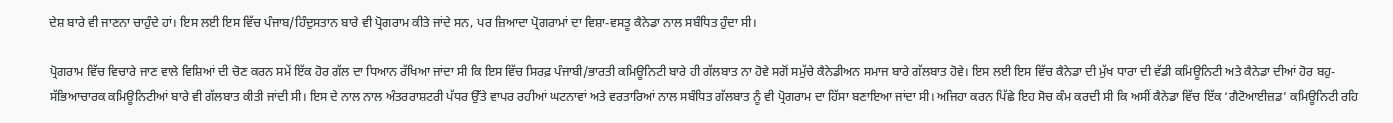ਦੇਸ਼ ਬਾਰੇ ਵੀ ਜਾਣਨਾ ਚਾਹੁੰਦੇ ਹਾਂ। ਇਸ ਲਈ ਇਸ ਵਿੱਚ ਪੰਜਾਬ/ਹਿੰਦੁਸਤਾਨ ਬਾਰੇ ਵੀ ਪ੍ਰੋਗਰਾਮ ਕੀਤੇ ਜਾਂਦੇ ਸਨ, ਪਰ ਜ਼ਿਆਦਾ ਪ੍ਰੋਗਰਾਮਾਂ ਦਾ ਵਿਸ਼ਾ-ਵਸਤੂ ਕੈਨੇਡਾ ਨਾਲ ਸਬੰਧਿਤ ਹੁੰਦਾ ਸੀ।

ਪ੍ਰੋਗਰਾਮ ਵਿੱਚ ਵਿਚਾਰੇ ਜਾਣ ਵਾਲੇ ਵਿਸ਼ਿਆਂ ਦੀ ਚੋਣ ਕਰਨ ਸਮੇਂ ਇੱਕ ਹੋਰ ਗੱਲ ਦਾ ਧਿਆਨ ਰੱਖਿਆ ਜਾਂਦਾ ਸੀ ਕਿ ਇਸ ਵਿੱਚ ਸਿਰਫ਼ ਪੰਜਾਬੀ/ਭਾਰਤੀ ਕਮਿਊਨਿਟੀ ਬਾਰੇ ਹੀ ਗੱਲਬਾਤ ਨਾ ਹੋਵੇ ਸਗੋਂ ਸਮੁੱਚੇ ਕੈਨੇਡੀਅਨ ਸਮਾਜ ਬਾਰੇ ਗੱਲਬਾਤ ਹੋਵੇ। ਇਸ ਲਈ ਇਸ ਵਿੱਚ ਕੈਨੇਡਾ ਦੀ ਮੁੱਖ ਧਾਰਾ ਦੀ ਵੱਡੀ ਕਮਿਊਨਿਟੀ ਅਤੇ ਕੈਨੇਡਾ ਦੀਆਂ ਹੋਰ ਬਹੁ-ਸੱਭਿਆਚਾਰਕ ਕਮਿਊਨਿਟੀਆਂ ਬਾਰੇ ਵੀ ਗੱਲਬਾਤ ਕੀਤੀ ਜਾਂਦੀ ਸੀ। ਇਸ ਦੇ ਨਾਲ ਨਾਲ ਅੰਤਰਰਾਸ਼ਟਰੀ ਪੱਧਰ ਉੱਤੇ ਵਾਪਰ ਰਹੀਆਂ ਘਟਨਾਵਾਂ ਅਤੇ ਵਰਤਾਰਿਆਂ ਨਾਲ ਸਬੰਧਿਤ ਗੱਲਬਾਤ ਨੂੰ ਵੀ ਪ੍ਰੋਗਰਾਮ ਦਾ ਹਿੱਸਾ ਬਣਾਇਆ ਜਾਂਦਾ ਸੀ। ਅਜਿਹਾ ਕਰਨ ਪਿੱਛੇ ਇਹ ਸੋਚ ਕੰਮ ਕਰਦੀ ਸੀ ਕਿ ਅਸੀਂ ਕੈਨੇਡਾ ਵਿੱਚ ਇੱਕ ‘ਗੈਟੋਆਈਜ਼ਡ’ ਕਮਿਊਨਿਟੀ ਰਹਿ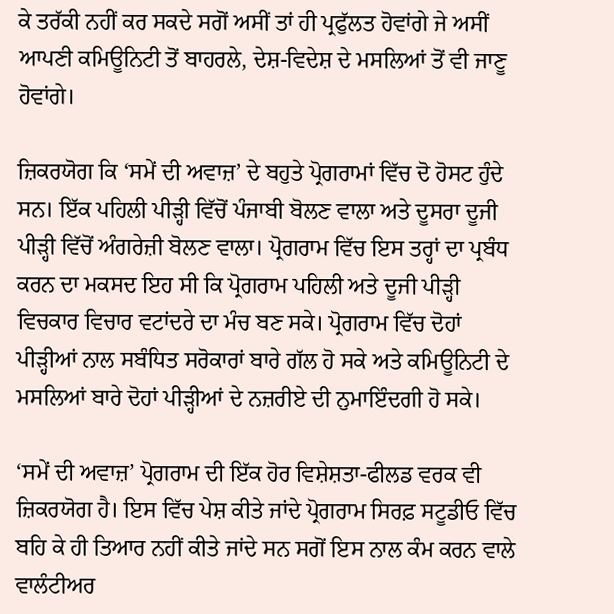ਕੇ ਤਰੱਕੀ ਨਹੀਂ ਕਰ ਸਕਦੇ ਸਗੋਂ ਅਸੀਂ ਤਾਂ ਹੀ ਪ੍ਰਫੁੱਲਤ ਹੋਵਾਂਗੇ ਜੇ ਅਸੀਂ ਆਪਣੀ ਕਮਿਊਨਿਟੀ ਤੋਂ ਬਾਹਰਲੇ, ਦੇਸ਼-ਵਿਦੇਸ਼ ਦੇ ਮਸਲਿਆਂ ਤੋਂ ਵੀ ਜਾਣੂ ਹੋਵਾਂਗੇ।

ਜ਼ਿਕਰਯੋਗ ਕਿ ‘ਸਮੇਂ ਦੀ ਅਵਾਜ਼’ ਦੇ ਬਹੁਤੇ ਪ੍ਰੋਗਰਾਮਾਂ ਵਿੱਚ ਦੋ ਹੋਸਟ ਹੁੰਦੇ ਸਨ। ਇੱਕ ਪਹਿਲੀ ਪੀੜ੍ਹੀ ਵਿੱਚੋਂ ਪੰਜਾਬੀ ਬੋਲਣ ਵਾਲਾ ਅਤੇ ਦੂਸਰਾ ਦੂਜੀ ਪੀੜ੍ਹੀ ਵਿੱਚੋਂ ਅੰਗਰੇਜ਼ੀ ਬੋਲਣ ਵਾਲਾ। ਪ੍ਰੋਗਰਾਮ ਵਿੱਚ ਇਸ ਤਰ੍ਹਾਂ ਦਾ ਪ੍ਰਬੰਧ ਕਰਨ ਦਾ ਮਕਸਦ ਇਹ ਸੀ ਕਿ ਪ੍ਰੋਗਰਾਮ ਪਹਿਲੀ ਅਤੇ ਦੂਜੀ ਪੀੜ੍ਹੀ ਵਿਚਕਾਰ ਵਿਚਾਰ ਵਟਾਂਦਰੇ ਦਾ ਮੰਚ ਬਣ ਸਕੇ। ਪ੍ਰੋਗਰਾਮ ਵਿੱਚ ਦੋਹਾਂ ਪੀੜ੍ਹੀਆਂ ਨਾਲ ਸਬੰਧਿਤ ਸਰੋਕਾਰਾਂ ਬਾਰੇ ਗੱਲ ਹੋ ਸਕੇ ਅਤੇ ਕਮਿਊਨਿਟੀ ਦੇ ਮਸਲਿਆਂ ਬਾਰੇ ਦੋਹਾਂ ਪੀੜ੍ਹੀਆਂ ਦੇ ਨਜ਼ਰੀਏ ਦੀ ਨੁਮਾਇੰਦਗੀ ਹੋ ਸਕੇ।

‘ਸਮੇਂ ਦੀ ਅਵਾਜ਼’ ਪ੍ਰੋਗਰਾਮ ਦੀ ਇੱਕ ਹੋਰ ਵਿਸ਼ੇਸ਼ਤਾ-ਫੀਲਡ ਵਰਕ ਵੀ ਜ਼ਿਕਰਯੋਗ ਹੈ। ਇਸ ਵਿੱਚ ਪੇਸ਼ ਕੀਤੇ ਜਾਂਦੇ ਪ੍ਰੋਗਰਾਮ ਸਿਰਫ਼ ਸਟੂਡੀਓ ਵਿੱਚ ਬਹਿ ਕੇ ਹੀ ਤਿਆਰ ਨਹੀਂ ਕੀਤੇ ਜਾਂਦੇ ਸਨ ਸਗੋਂ ਇਸ ਨਾਲ ਕੰਮ ਕਰਨ ਵਾਲੇ ਵਾਲੰਟੀਅਰ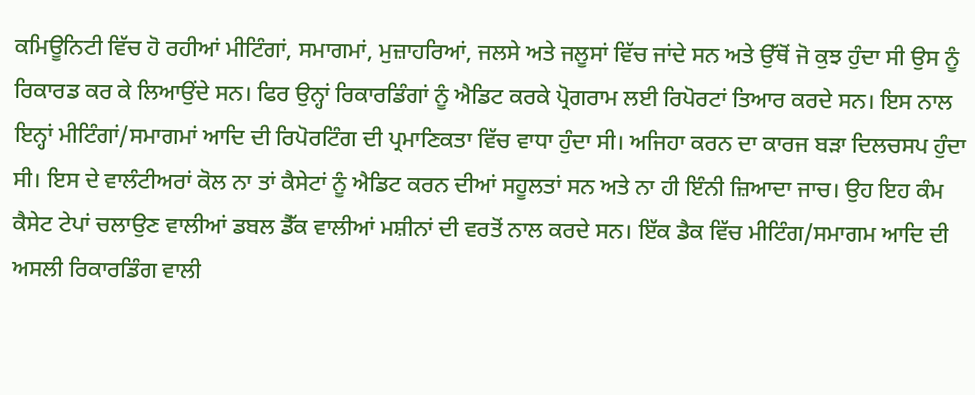ਕਮਿਊਨਿਟੀ ਵਿੱਚ ਹੋ ਰਹੀਆਂ ਮੀਟਿੰਗਾਂ, ਸਮਾਗਮਾਂ, ਮੁਜ਼ਾਹਰਿਆਂ, ਜਲਸੇ ਅਤੇ ਜਲੂਸਾਂ ਵਿੱਚ ਜਾਂਦੇ ਸਨ ਅਤੇ ਉੱਥੋਂ ਜੋ ਕੁਝ ਹੁੰਦਾ ਸੀ ਉਸ ਨੂੰ ਰਿਕਾਰਡ ਕਰ ਕੇ ਲਿਆਉਂਦੇ ਸਨ। ਫਿਰ ਉਨ੍ਹਾਂ ਰਿਕਾਰਡਿੰਗਾਂ ਨੂੰ ਐਡਿਟ ਕਰਕੇ ਪ੍ਰੋਗਰਾਮ ਲਈ ਰਿਪੋਰਟਾਂ ਤਿਆਰ ਕਰਦੇ ਸਨ। ਇਸ ਨਾਲ ਇਨ੍ਹਾਂ ਮੀਟਿੰਗਾਂ/ਸਮਾਗਮਾਂ ਆਦਿ ਦੀ ਰਿਪੋਰਟਿੰਗ ਦੀ ਪ੍ਰਮਾਣਿਕਤਾ ਵਿੱਚ ਵਾਧਾ ਹੁੰਦਾ ਸੀ। ਅਜਿਹਾ ਕਰਨ ਦਾ ਕਾਰਜ ਬੜਾ ਦਿਲਚਸਪ ਹੁੰਦਾ ਸੀ। ਇਸ ਦੇ ਵਾਲੰਟੀਅਰਾਂ ਕੋਲ ਨਾ ਤਾਂ ਕੈਸੇਟਾਂ ਨੂੰ ਐਡਿਟ ਕਰਨ ਦੀਆਂ ਸਹੂਲਤਾਂ ਸਨ ਅਤੇ ਨਾ ਹੀ ਇੰਨੀ ਜ਼ਿਆਦਾ ਜਾਚ। ਉਹ ਇਹ ਕੰਮ ਕੈਸੇਟ ਟੇਪਾਂ ਚਲਾਉਣ ਵਾਲੀਆਂ ਡਬਲ ਡੈੱਕ ਵਾਲੀਆਂ ਮਸ਼ੀਨਾਂ ਦੀ ਵਰਤੋਂ ਨਾਲ ਕਰਦੇ ਸਨ। ਇੱਕ ਡੈਕ ਵਿੱਚ ਮੀਟਿੰਗ/ਸਮਾਗਮ ਆਦਿ ਦੀ ਅਸਲੀ ਰਿਕਾਰਡਿੰਗ ਵਾਲੀ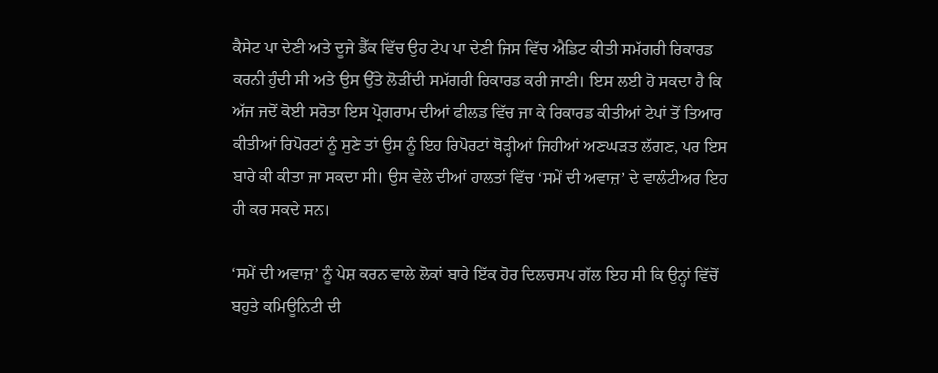ਕੈਸੇਟ ਪਾ ਦੇਣੀ ਅਤੇ ਦੂਜੇ ਡੈੱਕ ਵਿੱਚ ਉਹ ਟੇਪ ਪਾ ਦੇਣੀ ਜਿਸ ਵਿੱਚ ਐਡਿਟ ਕੀਤੀ ਸਮੱਗਰੀ ਰਿਕਾਰਡ ਕਰਨੀ ਹੁੰਦੀ ਸੀ ਅਤੇ ਉਸ ਉੱਤੇ ਲੋੜੀਂਦੀ ਸਮੱਗਰੀ ਰਿਕਾਰਡ ਕਰੀ ਜਾਣੀ। ਇਸ ਲਈ ਹੋ ਸਕਦਾ ਹੈ ਕਿ ਅੱਜ ਜਦੋਂ ਕੋਈ ਸਰੋਤਾ ਇਸ ਪ੍ਰੋਗਰਾਮ ਦੀਆਂ ਫੀਲਡ ਵਿੱਚ ਜਾ ਕੇ ਰਿਕਾਰਡ ਕੀਤੀਆਂ ਟੇਪਾਂ ਤੋਂ ਤਿਆਰ ਕੀਤੀਆਂ ਰਿਪੋਰਟਾਂ ਨੂੰ ਸੁਣੇ ਤਾਂ ਉਸ ਨੂੰ ਇਹ ਰਿਪੋਰਟਾਂ ਥੋੜ੍ਹੀਆਂ ਜਿਹੀਆਂ ਅਣਘੜਤ ਲੱਗਣ, ਪਰ ਇਸ ਬਾਰੇ ਕੀ ਕੀਤਾ ਜਾ ਸਕਦਾ ਸੀ। ਉਸ ਵੇਲੇ ਦੀਆਂ ਹਾਲਤਾਂ ਵਿੱਚ ‘ਸਮੇਂ ਦੀ ਅਵਾਜ਼’ ਦੇ ਵਾਲੰਟੀਅਰ ਇਹ ਹੀ ਕਰ ਸਕਦੇ ਸਨ।

‘ਸਮੇਂ ਦੀ ਅਵਾਜ਼’ ਨੂੰ ਪੇਸ਼ ਕਰਨ ਵਾਲੇ ਲੋਕਾਂ ਬਾਰੇ ਇੱਕ ਹੋਰ ਦਿਲਚਸਪ ਗੱਲ ਇਹ ਸੀ ਕਿ ਉਨ੍ਹਾਂ ਵਿੱਚੋਂ ਬਹੁਤੇ ਕਮਿਊਨਿਟੀ ਦੀ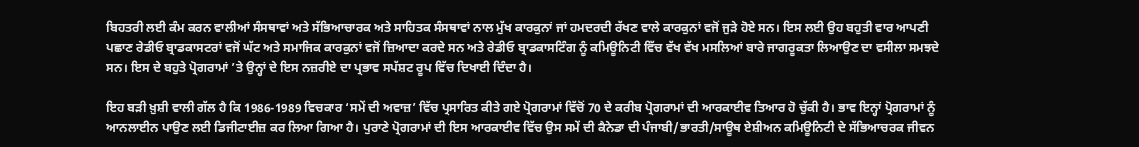ਬਿਹਤਰੀ ਲਈ ਕੰਮ ਕਰਨ ਵਾਲੀਆਂ ਸੰਸਥਾਵਾਂ ਅਤੇ ਸੱਭਿਆਚਾਰਕ ਅਤੇ ਸਾਹਿਤਕ ਸੰਸਥਾਵਾਂ ਨਾਲ ਮੁੱਖ ਕਾਰਕੁਨਾਂ ਜਾਂ ਹਮਦਰਦੀ ਰੱਖਣ ਵਾਲੇ ਕਾਰਕੁਨਾਂ ਵਜੋਂ ਜੁੜੇ ਹੋਏ ਸਨ। ਇਸ ਲਈ ਉਹ ਬਹੁਤੀ ਵਾਰ ਆਪਣੀ ਪਛਾਣ ਰੇਡੀਓ ਬ੍ਰਾਡਕਾਸਟਰਾਂ ਵਜੋਂ ਘੱਟ ਅਤੇ ਸਮਾਜਿਕ ਕਾਰਕੁਨਾਂ ਵਜੋਂ ਜ਼ਿਆਦਾ ਕਰਦੇ ਸਨ ਅਤੇ ਰੇਡੀਓ ਬ੍ਰਾਡਕਾਸਟਿੰਗ ਨੂੰ ਕਮਿਊਨਿਟੀ ਵਿੱਚ ਵੱਖ ਵੱਖ ਮਸਲਿਆਂ ਬਾਰੇ ਜਾਗਰੂਕਤਾ ਲਿਆਉਣ ਦਾ ਵਸੀਲਾ ਸਮਝਦੇ ਸਨ। ਇਸ ਦੇ ਬਹੁਤੇ ਪ੍ਰੋਗਰਾਮਾਂ ’ਤੇ ਉਨ੍ਹਾਂ ਦੇ ਇਸ ਨਜ਼ਰੀਏ ਦਾ ਪ੍ਰਭਾਵ ਸਪੱਸ਼ਟ ਰੂਪ ਵਿੱਚ ਦਿਖਾਈ ਦਿੰਦਾ ਹੈ।

ਇਹ ਬੜੀ ਖ਼ੁਸ਼ੀ ਵਾਲੀ ਗੱਲ ਹੈ ਕਿ 1986-1989 ਵਿਚਕਾਰ ‘ਸਮੇਂ ਦੀ ਅਵਾਜ਼’ ਵਿੱਚ ਪ੍ਰਸਾਰਿਤ ਕੀਤੇ ਗਏ ਪ੍ਰੋਗਰਾਮਾਂ ਵਿੱਚੋਂ 70 ਦੇ ਕਰੀਬ ਪ੍ਰੋਗਰਾਮਾਂ ਦੀ ਆਰਕਾਈਵ ਤਿਆਰ ਹੋ ਚੁੱਕੀ ਹੈ। ਭਾਵ ਇਨ੍ਹਾਂ ਪ੍ਰੋਗਰਾਮਾਂ ਨੂੰ ਆਨਲਾਈਨ ਪਾਉਣ ਲਈ ਡਿਜੀਟਾਈਜ਼ ਕਰ ਲਿਆ ਗਿਆ ਹੈ। ਪੁਰਾਣੇ ਪ੍ਰੋਗਰਾਮਾਂ ਦੀ ਇਸ ਆਰਕਾਈਵ ਵਿੱਚ ਉਸ ਸਮੇਂ ਦੀ ਕੈਨੇਡਾ ਦੀ ਪੰਜਾਬੀ/ਭਾਰਤੀ/ਸਾਊਥ ਏਸ਼ੀਅਨ ਕਮਿਊਨਿਟੀ ਦੇ ਸੱਭਿਆਚਰਕ ਜੀਵਨ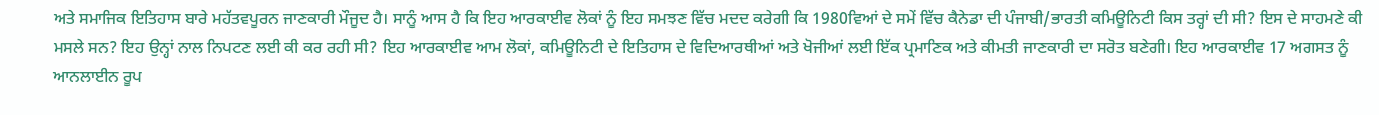ਅਤੇ ਸਮਾਜਿਕ ਇਤਿਹਾਸ ਬਾਰੇ ਮਹੱਤਵਪੂਰਨ ਜਾਣਕਾਰੀ ਮੌਜੂਦ ਹੈ। ਸਾਨੂੰ ਆਸ ਹੈ ਕਿ ਇਹ ਆਰਕਾਈਵ ਲੋਕਾਂ ਨੂੰ ਇਹ ਸਮਝਣ ਵਿੱਚ ਮਦਦ ਕਰੇਗੀ ਕਿ 1980ਵਿਆਂ ਦੇ ਸਮੇਂ ਵਿੱਚ ਕੈਨੇਡਾ ਦੀ ਪੰਜਾਬੀ/ਭਾਰਤੀ ਕਮਿਊਨਿਟੀ ਕਿਸ ਤਰ੍ਹਾਂ ਦੀ ਸੀ? ਇਸ ਦੇ ਸਾਹਮਣੇ ਕੀ ਮਸਲੇ ਸਨ? ਇਹ ਉਨ੍ਹਾਂ ਨਾਲ ਨਿਪਟਣ ਲਈ ਕੀ ਕਰ ਰਹੀ ਸੀ? ਇਹ ਆਰਕਾਈਵ ਆਮ ਲੋਕਾਂ, ਕਮਿਊਨਿਟੀ ਦੇ ਇਤਿਹਾਸ ਦੇ ਵਿਦਿਆਰਥੀਆਂ ਅਤੇ ਖੋਜੀਆਂ ਲਈ ਇੱਕ ਪ੍ਰਮਾਣਿਕ ਅਤੇ ਕੀਮਤੀ ਜਾਣਕਾਰੀ ਦਾ ਸਰੋਤ ਬਣੇਗੀ। ਇਹ ਆਰਕਾਈਵ 17 ਅਗਸਤ ਨੂੰ ਆਨਲਾਈਨ ਰੂਪ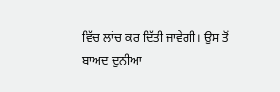ਵਿੱਚ ਲਾਂਚ ਕਰ ਦਿੱਤੀ ਜਾਵੇਗੀ। ਉਸ ਤੋਂ ਬਾਅਦ ਦੁਨੀਆ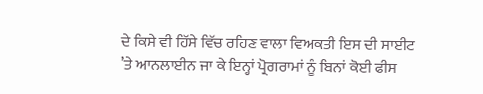ਦੇ ਕਿਸੇ ਵੀ ਹਿੱਸੇ ਵਿੱਚ ਰਹਿਣ ਵਾਲਾ ਵਿਅਕਤੀ ਇਸ ਦੀ ਸਾਈਟ ’ਤੇ ਆਨਲਾਈਨ ਜਾ ਕੇ ਇਨ੍ਹਾਂ ਪ੍ਰੋਗਰਾਮਾਂ ਨੂੰ ਬਿਨਾਂ ਕੋਈ ਫੀਸ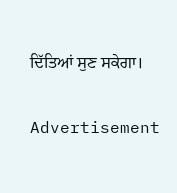ਦਿੱਤਿਆਂ ਸੁਣ ਸਕੇਗਾ।

Advertisement